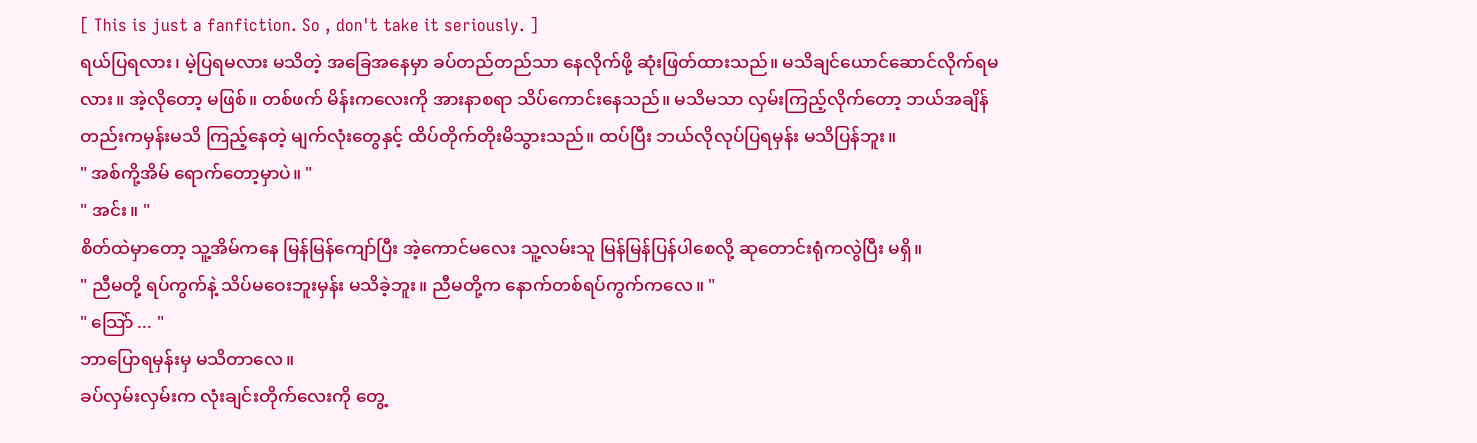[ This is just a fanfiction. So , don't take it seriously. ]
ရယ်ပြရလား၊ မဲ့ပြရမလား မသိတဲ့ အခြေအနေမှာ ခပ်တည်တည်သာ နေလိုက်ဖို့ ဆုံးဖြတ်ထားသည်။ မသိချင်ယောင်ဆောင်လိုက်ရမလား။ အဲ့လိုတော့ မဖြစ်။ တစ်ဖက် မိန်းကလေးကို အားနာစရာ သိပ်ကောင်းနေသည်။ မသိမသာ လှမ်းကြည့်လိုက်တော့ ဘယ်အချိန်တည်းကမှန်းမသိ ကြည့်နေတဲ့ မျက်လုံးတွေနှင့် ထိပ်တိုက်တိုးမိသွားသည်။ ထပ်ပြီး ဘယ်လိုလုပ်ပြရမှန်း မသိပြန်ဘူး။
" အစ်ကို့အိမ် ရောက်တော့မှာပဲ။ "
" အင်း။ "
စိတ်ထဲမှာတော့ သူ့အိမ်ကနေ မြန်မြန်ကျော်ပြီး အဲ့ကောင်မလေး သူ့လမ်းသူ မြန်မြန်ပြန်ပါစေလို့ ဆုတောင်းရုံကလွဲပြီး မရှိ။
" ညီမတို့ ရပ်ကွက်နဲ့ သိပ်မဝေးဘူးမှန်း မသိခဲ့ဘူး။ ညီမတို့က နောက်တစ်ရပ်ကွက်ကလေ။ "
" သြော် ... "
ဘာပြောရမှန်းမှ မသိတာလေ။
ခပ်လှမ်းလှမ်းက လုံးချင်းတိုက်လေးကို တွေ့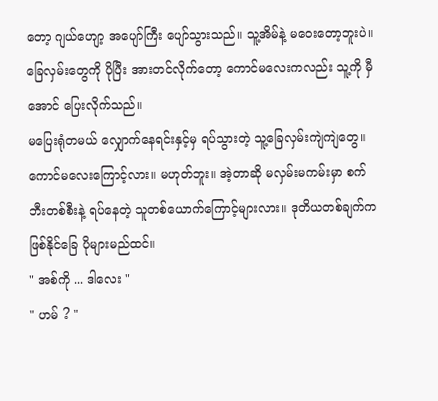တော့ ဂျယ်ဟျော့ အပျော်ကြီး ပျော်သွားသည်။ သူ့အိမ်နဲ့ မဝေးတော့ဘူးပဲ။ ခြေလှမ်းတွေကို ပိုပြီး အားတင်လိုက်တော့ ကောင်မလေးကလည်း သူ့ကို မှီအောင် ပြေးလိုက်သည်။
မပြေးရုံတမယ် လျှောက်နေရင်းနှင့်မှ ရပ်သွားတဲ့ သူ့ခြေလှမ်းကျဲကျဲတွေ။ ကောင်မလေးကြောင့်လား။ မဟုတ်ဘူး။ အဲ့တာဆို မလှမ်းမကမ်းမှာ စက်ဘီးတစ်စီးနဲ့ ရပ်နေတဲ့ သူတစ်ယောက်ကြောင့်များလား။ ဒုတိယတစ်ချက်က ဖြစ်နိုင်ခြေ ပိုများမည်ထင်။
" အစ်ကို ... ဒါလေး "
" ဟမ် ? "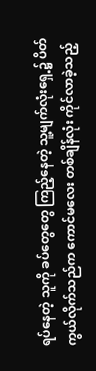ရပ်နေတဲ့ သူကို ခပ်တွေတွေ ကြည့်နေတဲ့ သူ့မျက်လုံးရှေ့၌ ပိတ်ကွယ်လိုက်သည်က ကောင်မလေး တစ်ချိန်လုံး ကိုင်လာခဲ့သည့်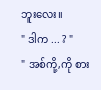ဘူးလေး။
" ဒါက ... ? "
" အစ်ကို့,ကို စား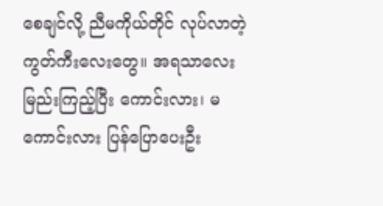စေချင်လို့ ညီမကိုယ်တိုင် လုပ်လာတဲ့ ကွတ်ကီးလေးတွေ။ အရသာလေး မြည်းကြည့်ပြီး ကောင်းလား၊ မကောင်းလား ပြန်ပြောပေးဦး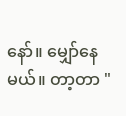နော်။ မျှော်နေမယ်။ တာ့တာ "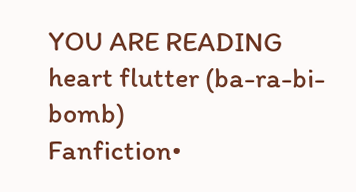YOU ARE READING
heart flutter (ba-ra-bi-bomb)
Fanfiction•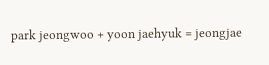park jeongwoo + yoon jaehyuk = jeongjae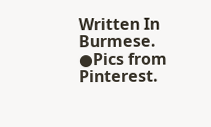Written In Burmese. ●Pics from Pinterest.